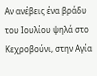Αν ανέβεις ένα βράδυ του Ιουλίου ψηλά στο Κεχροβούνι, στην Αγία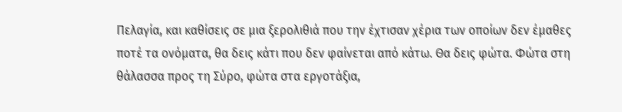Πελαγία, και καθίσεις σε μια ξερολιθιά που την έχτισαν χέρια των οποίων δεν έμαθες ποτέ τα ονόματα, θα δεις κάτι που δεν φαίνεται από κάτω. Θα δεις φώτα. Φώτα στη θάλασσα προς τη Σύρο, φώτα στα εργοτάξια,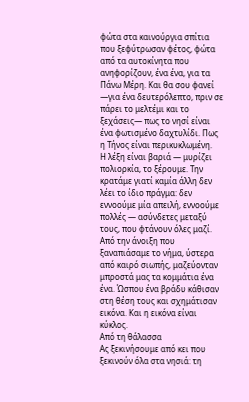φώτα στα καινούργια σπίτια που ξεφύτρωσαν φέτος, φώτα από τα αυτοκίνητα που ανηφορίζουν, ένα ένα, για τα Πάνω Μέρη. Και θα σου φανεί —για ένα δευτερόλεπτο, πριν σε πάρει το μελτέμι και το ξεχάσεις— πως το νησί είναι ένα φωτισμένο δαχτυλίδι. Πως η Τήνος είναι περικυκλωμένη.
Η λέξη είναι βαριά — μυρίζει πολιορκία, το ξέρουμε. Την κρατάμε γιατί καμία άλλη δεν λέει το ίδιο πράγμα: δεν εννοούμε μία απειλή, εννοούμε πολλές — ασύνδετες μεταξύ τους, που φτάνουν όλες μαζί. Από την άνοιξη που ξαναπιάσαμε το νήμα, ύστερα από καιρό σιωπής, μαζεύονταν μπροστά μας τα κομμάτια ένα ένα. Ώσπου ένα βράδυ κάθισαν στη θέση τους και σχημάτισαν εικόνα. Και η εικόνα είναι κύκλος.
Από τη θάλασσα
Ας ξεκινήσουμε από κει που ξεκινούν όλα στα νησιά: τη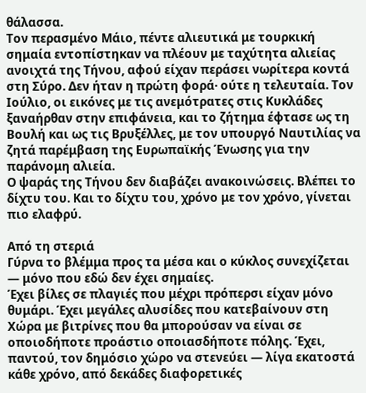θάλασσα.
Τον περασμένο Μάιο, πέντε αλιευτικά με τουρκική σημαία εντοπίστηκαν να πλέουν με ταχύτητα αλιείας ανοιχτά της Τήνου, αφού είχαν περάσει νωρίτερα κοντά στη Σύρο. Δεν ήταν η πρώτη φορά· ούτε η τελευταία. Τον Ιούλιο, οι εικόνες με τις ανεμότρατες στις Κυκλάδες ξαναήρθαν στην επιφάνεια, και το ζήτημα έφτασε ως τη Βουλή και ως τις Βρυξέλλες, με τον υπουργό Ναυτιλίας να ζητά παρέμβαση της Ευρωπαϊκής Ένωσης για την παράνομη αλιεία.
Ο ψαράς της Τήνου δεν διαβάζει ανακοινώσεις. Βλέπει το δίχτυ του. Και το δίχτυ του, χρόνο με τον χρόνο, γίνεται πιο ελαφρύ.

Από τη στεριά
Γύρνα το βλέμμα προς τα μέσα και ο κύκλος συνεχίζεται — μόνο που εδώ δεν έχει σημαίες.
Έχει βίλες σε πλαγιές που μέχρι πρόπερσι είχαν μόνο θυμάρι. Έχει μεγάλες αλυσίδες που κατεβαίνουν στη Χώρα με βιτρίνες που θα μπορούσαν να είναι σε οποιοδήποτε προάστιο οποιασδήποτε πόλης. Έχει, παντού, τον δημόσιο χώρο να στενεύει — λίγα εκατοστά κάθε χρόνο, από δεκάδες διαφορετικές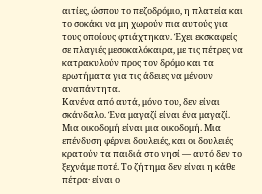αιτίες, ώσπου το πεζοδρόμιο, η πλατεία και το σοκάκι να μη χωρούν πια αυτούς για τους οποίους φτιάχτηκαν. Έχει εκσκαφείς σε πλαγιές μεσοκαλόκαιρα, με τις πέτρες να κατρακυλούν προς τον δρόμο και τα ερωτήματα για τις άδειες να μένουν αναπάντητα.
Κανένα από αυτά, μόνο του, δεν είναι σκάνδαλο. Ένα μαγαζί είναι ένα μαγαζί. Μια οικοδομή είναι μια οικοδομή. Μια επένδυση φέρνει δουλειές, και οι δουλειές κρατούν τα παιδιά στο νησί — αυτό δεν το ξεχνάμε ποτέ. Το ζήτημα δεν είναι η κάθε πέτρα· είναι ο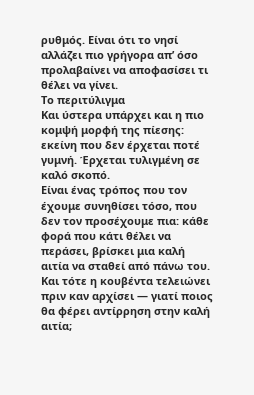ρυθμός. Είναι ότι το νησί αλλάζει πιο γρήγορα απ’ όσο προλαβαίνει να αποφασίσει τι θέλει να γίνει.
Το περιτύλιγμα
Και ύστερα υπάρχει και η πιο κομψή μορφή της πίεσης: εκείνη που δεν έρχεται ποτέ γυμνή. Έρχεται τυλιγμένη σε καλό σκοπό.
Είναι ένας τρόπος που τον έχουμε συνηθίσει τόσο, που δεν τον προσέχουμε πια: κάθε φορά που κάτι θέλει να περάσει, βρίσκει μια καλή αιτία να σταθεί από πάνω του. Και τότε η κουβέντα τελειώνει πριν καν αρχίσει — γιατί ποιος θα φέρει αντίρρηση στην καλή αιτία;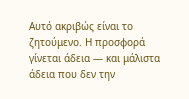Αυτό ακριβώς είναι το ζητούμενο. Η προσφορά γίνεται άδεια — και μάλιστα άδεια που δεν την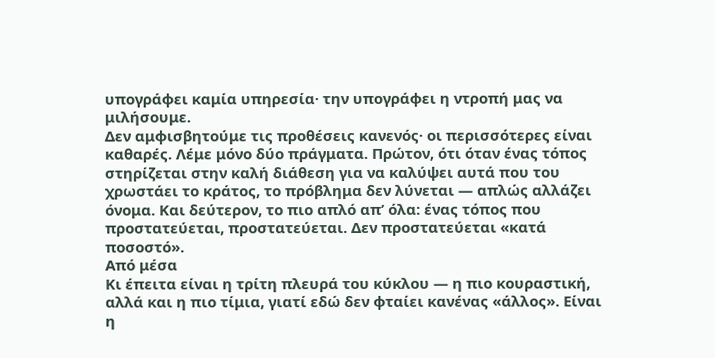υπογράφει καμία υπηρεσία· την υπογράφει η ντροπή μας να μιλήσουμε.
Δεν αμφισβητούμε τις προθέσεις κανενός· οι περισσότερες είναι καθαρές. Λέμε μόνο δύο πράγματα. Πρώτον, ότι όταν ένας τόπος στηρίζεται στην καλή διάθεση για να καλύψει αυτά που του χρωστάει το κράτος, το πρόβλημα δεν λύνεται — απλώς αλλάζει όνομα. Και δεύτερον, το πιο απλό απ’ όλα: ένας τόπος που προστατεύεται, προστατεύεται. Δεν προστατεύεται «κατά ποσοστό».
Από μέσα
Κι έπειτα είναι η τρίτη πλευρά του κύκλου — η πιο κουραστική, αλλά και η πιο τίμια, γιατί εδώ δεν φταίει κανένας «άλλος». Είναι η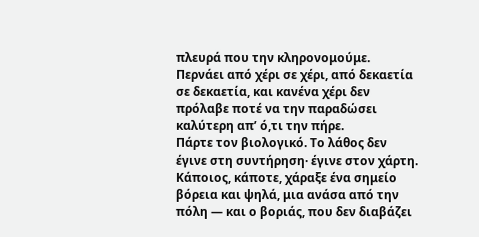πλευρά που την κληρονομούμε. Περνάει από χέρι σε χέρι, από δεκαετία σε δεκαετία, και κανένα χέρι δεν πρόλαβε ποτέ να την παραδώσει καλύτερη απ’ ό,τι την πήρε.
Πάρτε τον βιολογικό. Το λάθος δεν έγινε στη συντήρηση· έγινε στον χάρτη. Κάποιος, κάποτε, χάραξε ένα σημείο βόρεια και ψηλά, μια ανάσα από την πόλη — και ο βοριάς, που δεν διαβάζει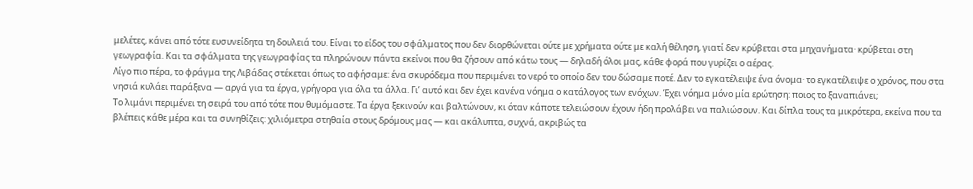μελέτες, κάνει από τότε ευσυνείδητα τη δουλειά του. Είναι το είδος του σφάλματος που δεν διορθώνεται ούτε με χρήματα ούτε με καλή θέληση, γιατί δεν κρύβεται στα μηχανήματα· κρύβεται στη γεωγραφία. Και τα σφάλματα της γεωγραφίας τα πληρώνουν πάντα εκείνοι που θα ζήσουν από κάτω τους — δηλαδή όλοι μας, κάθε φορά που γυρίζει ο αέρας.
Λίγο πιο πέρα, το φράγμα της Λιβάδας στέκεται όπως το αφήσαμε: ένα σκυρόδεμα που περιμένει το νερό το οποίο δεν του δώσαμε ποτέ. Δεν το εγκατέλειψε ένα όνομα· το εγκατέλειψε ο χρόνος, που στα νησιά κυλάει παράξενα — αργά για τα έργα, γρήγορα για όλα τα άλλα. Γι’ αυτό και δεν έχει κανένα νόημα ο κατάλογος των ενόχων. Έχει νόημα μόνο μία ερώτηση: ποιος το ξαναπιάνει;
Το λιμάνι περιμένει τη σειρά του από τότε που θυμόμαστε. Τα έργα ξεκινούν και βαλτώνουν, κι όταν κάποτε τελειώσουν έχουν ήδη προλάβει να παλιώσουν. Και δίπλα τους τα μικρότερα, εκείνα που τα βλέπεις κάθε μέρα και τα συνηθίζεις: χιλιόμετρα στηθαία στους δρόμους μας — και ακάλυπτα, συχνά, ακριβώς τα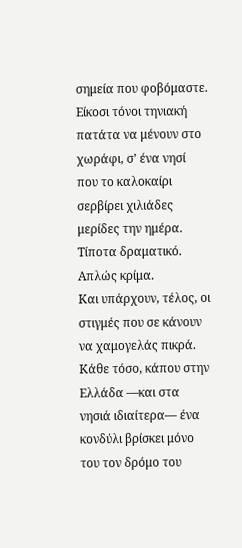σημεία που φοβόμαστε. Είκοσι τόνοι τηνιακή πατάτα να μένουν στο χωράφι, σ’ ένα νησί που το καλοκαίρι σερβίρει χιλιάδες μερίδες την ημέρα. Τίποτα δραματικό. Απλώς κρίμα.
Και υπάρχουν, τέλος, οι στιγμές που σε κάνουν να χαμογελάς πικρά. Κάθε τόσο, κάπου στην Ελλάδα —και στα νησιά ιδιαίτερα— ένα κονδύλι βρίσκει μόνο του τον δρόμο του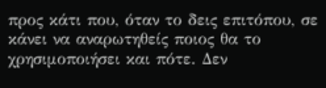προς κάτι που, όταν το δεις επιτόπου, σε κάνει να αναρωτηθείς ποιος θα το χρησιμοποιήσει και πότε. Δεν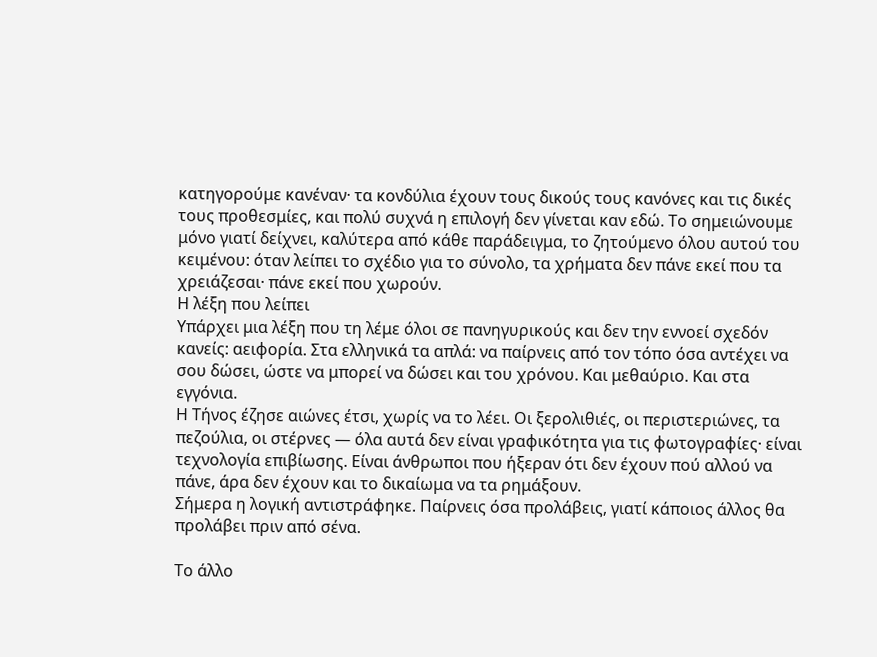κατηγορούμε κανέναν· τα κονδύλια έχουν τους δικούς τους κανόνες και τις δικές τους προθεσμίες, και πολύ συχνά η επιλογή δεν γίνεται καν εδώ. Το σημειώνουμε μόνο γιατί δείχνει, καλύτερα από κάθε παράδειγμα, το ζητούμενο όλου αυτού του κειμένου: όταν λείπει το σχέδιο για το σύνολο, τα χρήματα δεν πάνε εκεί που τα χρειάζεσαι· πάνε εκεί που χωρούν.
Η λέξη που λείπει
Υπάρχει μια λέξη που τη λέμε όλοι σε πανηγυρικούς και δεν την εννοεί σχεδόν κανείς: αειφορία. Στα ελληνικά τα απλά: να παίρνεις από τον τόπο όσα αντέχει να σου δώσει, ώστε να μπορεί να δώσει και του χρόνου. Και μεθαύριο. Και στα εγγόνια.
Η Τήνος έζησε αιώνες έτσι, χωρίς να το λέει. Οι ξερολιθιές, οι περιστεριώνες, τα πεζούλια, οι στέρνες — όλα αυτά δεν είναι γραφικότητα για τις φωτογραφίες· είναι τεχνολογία επιβίωσης. Είναι άνθρωποι που ήξεραν ότι δεν έχουν πού αλλού να πάνε, άρα δεν έχουν και το δικαίωμα να τα ρημάξουν.
Σήμερα η λογική αντιστράφηκε. Παίρνεις όσα προλάβεις, γιατί κάποιος άλλος θα προλάβει πριν από σένα.

Το άλλο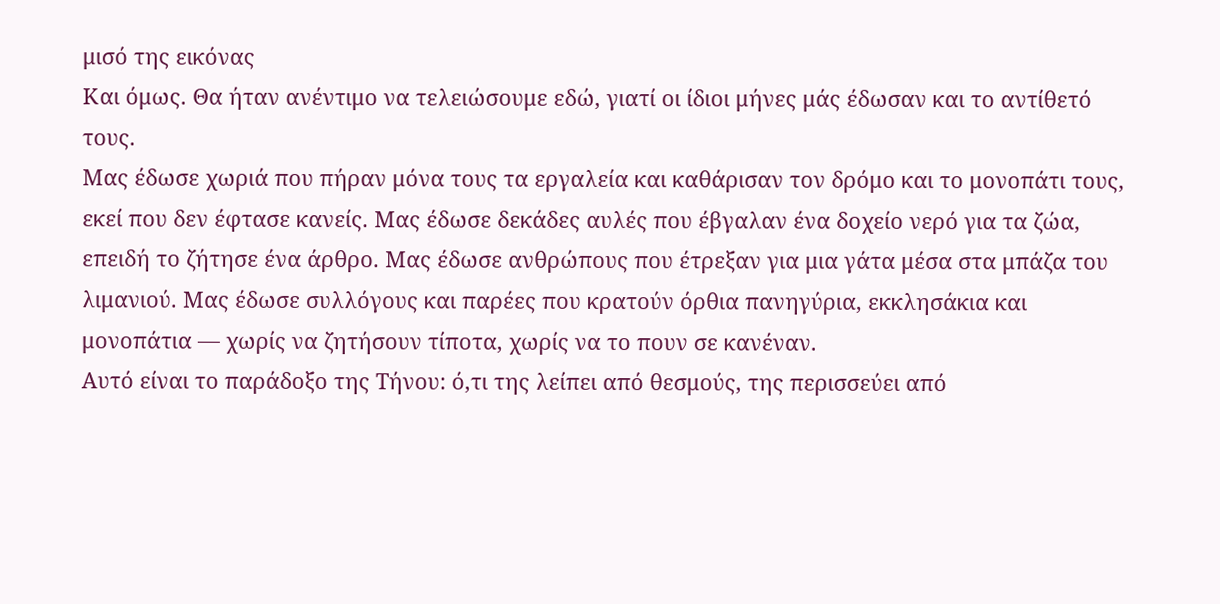μισό της εικόνας
Και όμως. Θα ήταν ανέντιμο να τελειώσουμε εδώ, γιατί οι ίδιοι μήνες μάς έδωσαν και το αντίθετό τους.
Μας έδωσε χωριά που πήραν μόνα τους τα εργαλεία και καθάρισαν τον δρόμο και το μονοπάτι τους, εκεί που δεν έφτασε κανείς. Μας έδωσε δεκάδες αυλές που έβγαλαν ένα δοχείο νερό για τα ζώα, επειδή το ζήτησε ένα άρθρο. Μας έδωσε ανθρώπους που έτρεξαν για μια γάτα μέσα στα μπάζα του λιμανιού. Μας έδωσε συλλόγους και παρέες που κρατούν όρθια πανηγύρια, εκκλησάκια και μονοπάτια — χωρίς να ζητήσουν τίποτα, χωρίς να το πουν σε κανέναν.
Αυτό είναι το παράδοξο της Τήνου: ό,τι της λείπει από θεσμούς, της περισσεύει από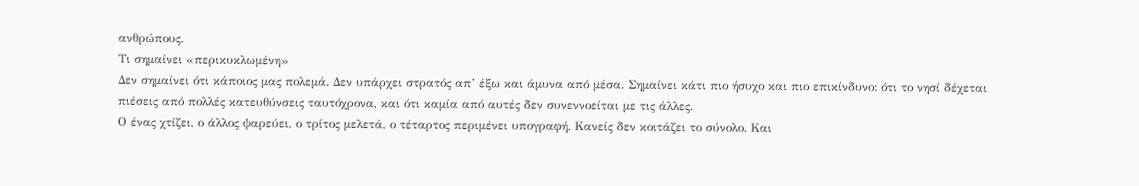ανθρώπους.
Τι σημαίνει «περικυκλωμένη»
Δεν σημαίνει ότι κάποιος μας πολεμά. Δεν υπάρχει στρατός απ’ έξω και άμυνα από μέσα. Σημαίνει κάτι πιο ήσυχο και πιο επικίνδυνο: ότι το νησί δέχεται πιέσεις από πολλές κατευθύνσεις ταυτόχρονα, και ότι καμία από αυτές δεν συνεννοείται με τις άλλες.
Ο ένας χτίζει, ο άλλος ψαρεύει, ο τρίτος μελετά, ο τέταρτος περιμένει υπογραφή. Κανείς δεν κοιτάζει το σύνολο. Και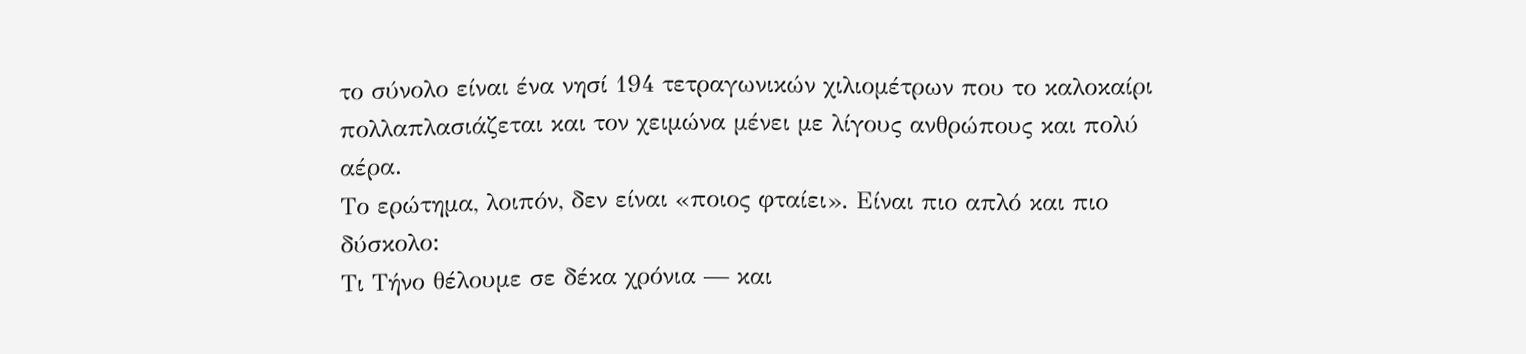το σύνολο είναι ένα νησί 194 τετραγωνικών χιλιομέτρων που το καλοκαίρι πολλαπλασιάζεται και τον χειμώνα μένει με λίγους ανθρώπους και πολύ αέρα.
Το ερώτημα, λοιπόν, δεν είναι «ποιος φταίει». Είναι πιο απλό και πιο δύσκολο:
Τι Τήνο θέλουμε σε δέκα χρόνια — και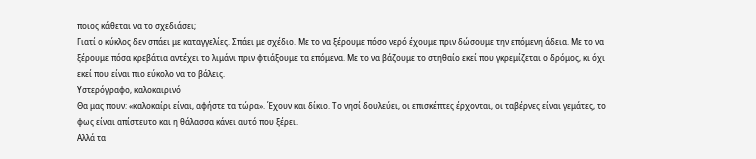ποιος κάθεται να το σχεδιάσει;
Γιατί ο κύκλος δεν σπάει με καταγγελίες. Σπάει με σχέδιο. Με το να ξέρουμε πόσο νερό έχουμε πριν δώσουμε την επόμενη άδεια. Με το να ξέρουμε πόσα κρεβάτια αντέχει το λιμάνι πριν φτιάξουμε τα επόμενα. Με το να βάζουμε το στηθαίο εκεί που γκρεμίζεται ο δρόμος, κι όχι εκεί που είναι πιο εύκολο να το βάλεις.
Υστερόγραφο, καλοκαιρινό
Θα μας πουν: «καλοκαίρι είναι, αφήστε τα τώρα». Έχουν και δίκιο. Το νησί δουλεύει, οι επισκέπτες έρχονται, οι ταβέρνες είναι γεμάτες, το φως είναι απίστευτο και η θάλασσα κάνει αυτό που ξέρει.
Αλλά τα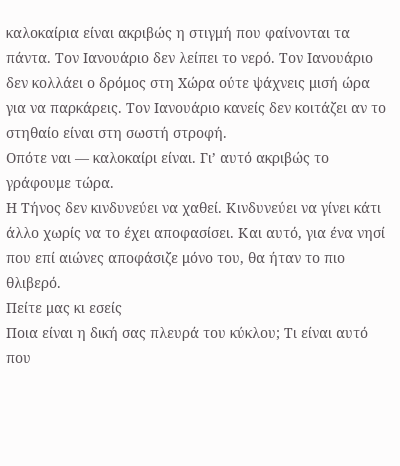καλοκαίρια είναι ακριβώς η στιγμή που φαίνονται τα πάντα. Τον Ιανουάριο δεν λείπει το νερό. Τον Ιανουάριο δεν κολλάει ο δρόμος στη Χώρα ούτε ψάχνεις μισή ώρα για να παρκάρεις. Τον Ιανουάριο κανείς δεν κοιτάζει αν το στηθαίο είναι στη σωστή στροφή.
Οπότε ναι — καλοκαίρι είναι. Γι’ αυτό ακριβώς το γράφουμε τώρα.
Η Τήνος δεν κινδυνεύει να χαθεί. Κινδυνεύει να γίνει κάτι άλλο χωρίς να το έχει αποφασίσει. Και αυτό, για ένα νησί που επί αιώνες αποφάσιζε μόνο του, θα ήταν το πιο θλιβερό.
Πείτε μας κι εσείς
Ποια είναι η δική σας πλευρά του κύκλου; Τι είναι αυτό που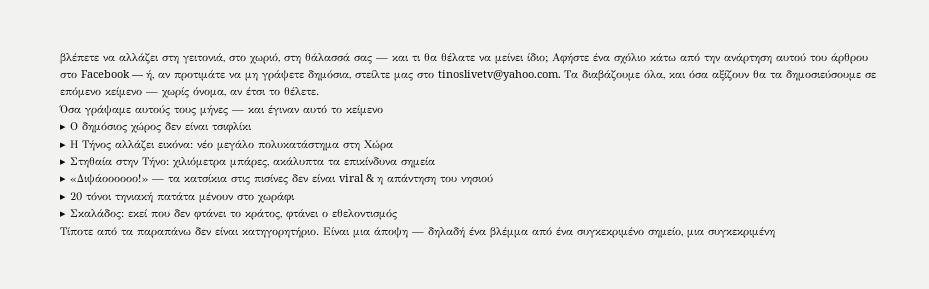βλέπετε να αλλάζει στη γειτονιά, στο χωριό, στη θάλασσά σας — και τι θα θέλατε να μείνει ίδιο; Αφήστε ένα σχόλιο κάτω από την ανάρτηση αυτού του άρθρου στο Facebook — ή, αν προτιμάτε να μη γράψετε δημόσια, στείλτε μας στο tinoslivetv@yahoo.com. Τα διαβάζουμε όλα, και όσα αξίζουν θα τα δημοσιεύσουμε σε επόμενο κείμενο — χωρίς όνομα, αν έτσι το θέλετε.
Όσα γράψαμε αυτούς τους μήνες — και έγιναν αυτό το κείμενο
▸ Ο δημόσιος χώρος δεν είναι τσιφλίκι
▸ Η Τήνος αλλάζει εικόνα: νέο μεγάλο πολυκατάστημα στη Χώρα
▸ Στηθαία στην Τήνο: χιλιόμετρα μπάρες, ακάλυπτα τα επικίνδυνα σημεία
▸ «Διψάοοοοοο!» — τα κατσίκια στις πισίνες δεν είναι viral & η απάντηση του νησιού
▸ 20 τόνοι τηνιακή πατάτα μένουν στο χωράφι
▸ Σκαλάδος: εκεί που δεν φτάνει το κράτος, φτάνει ο εθελοντισμός
Τίποτε από τα παραπάνω δεν είναι κατηγορητήριο. Είναι μια άποψη — δηλαδή ένα βλέμμα από ένα συγκεκριμένο σημείο, μια συγκεκριμένη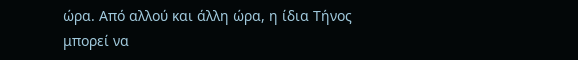ώρα. Από αλλού και άλλη ώρα, η ίδια Τήνος μπορεί να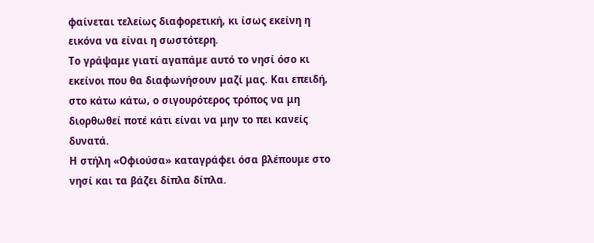φαίνεται τελείως διαφορετική, κι ίσως εκείνη η εικόνα να είναι η σωστότερη.
Το γράψαμε γιατί αγαπάμε αυτό το νησί όσο κι εκείνοι που θα διαφωνήσουν μαζί μας. Και επειδή, στο κάτω κάτω, ο σιγουρότερος τρόπος να μη διορθωθεί ποτέ κάτι είναι να μην το πει κανείς δυνατά.
Η στήλη «Οφιούσα» καταγράφει όσα βλέπουμε στο νησί και τα βάζει δίπλα δίπλα.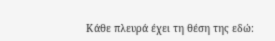Κάθε πλευρά έχει τη θέση της εδώ: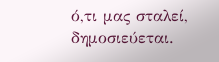ό,τι μας σταλεί, δημοσιεύεται.